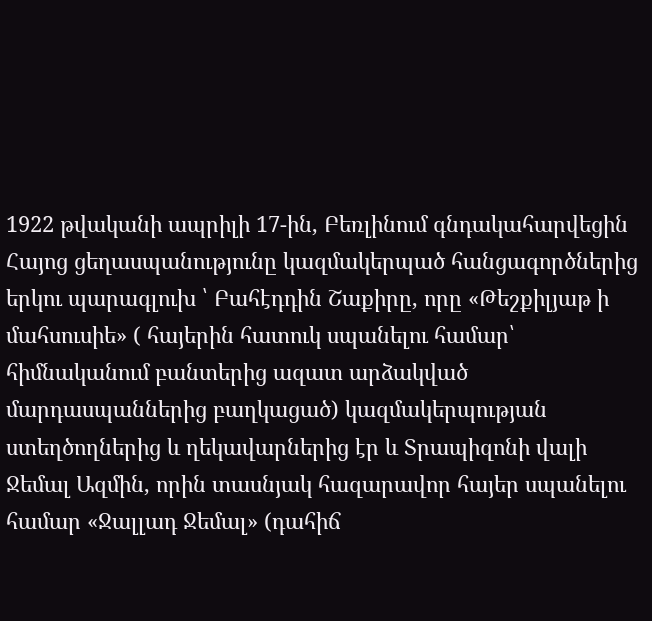1922 թվականի ապրիլի 17-ին, Բեռլինում գնդակահարվեցին Հայոց ցեղասպանությունը կազմակերպած հանցագործներից երկու պարագլուխ ՝ Բահէդդին Շաքիրը, որը «Թեշքիլյաթ ի մահսուսիե» ( հայերին հատուկ սպանելու համար՝ հիմնականում բանտերից ազատ արձակված մարդասպաններից բաղկացած) կազմակերպության ստեղծողներից և ղեկավարներից էր և Տրապիզոնի վալի Ջեմալ Ազմին, որին տասնյակ հազարավոր հայեր սպանելու համար «Ջալլադ Ջեմալ» (դահիճ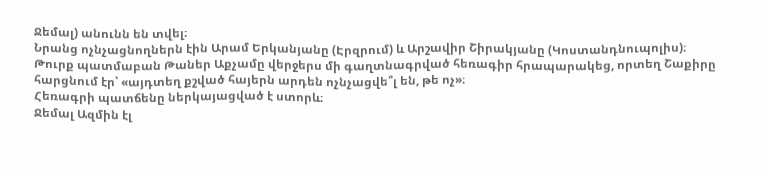Ջեմալ) անունն են տվել։
Նրանց ոչնչացնողներն էին Արամ Երկանյանը (Էրզրում) և Արշավիր Շիրակյանը (Կոստանդնուպոլիս)։
Թուրք պատմաբան Թաներ Աքչամը վերջերս մի գաղտնագրված հեռագիր հրապարակեց, որտեղ Շաքիրը հարցնում էր՝ «այդտեղ քշված հայերն արդեն ոչնչացվե՞լ են, թե ոչ»։
Հեռագրի պատճենը ներկայացված է ստորև։
Ջեմալ Ազմին էլ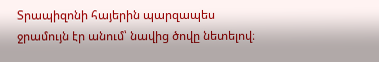Տրապիզոնի հայերին պարզապես ջրամույն էր անում՝ նավից ծովը նետելով։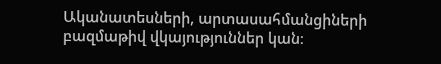Ականատեսների, արտասահմանցիների բազմաթիվ վկայություններ կան։